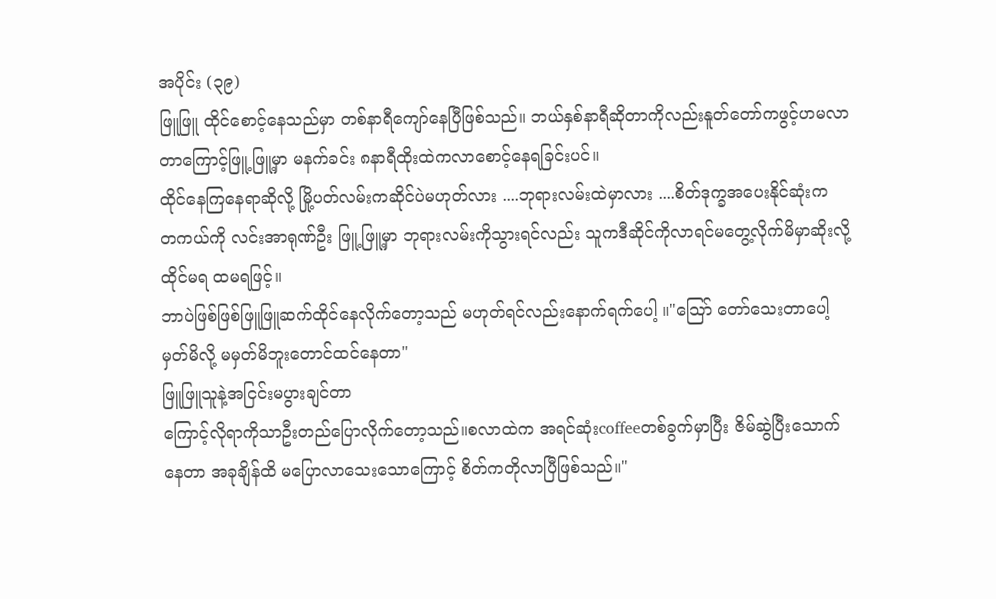အပိုင်း (၃၉)
ဖြူဖြူ ထိုင်စောင့်နေသည်မှာ တစ်နာရီကျော်နေပြီဖြစ်သည်။ ဘယ်နှစ်နာရီဆိုတာကိုလည်းနူတ်တော်ကဖွင့်ဟမလာတာကြောင့်ဖြူ့ဖြူ့မှာ မနက်ခင်း ၈နာရီထိုးထဲကလာစောင့်နေရခြင်းပင်။
ထိုင်နေကြနေရာဆိုလို့ မြို့ပတ်လမ်းကဆိုင်ပဲမဟုတ်လား ....ဘုရားလမ်းထဲမှာလား ....စိတ်ဒုက္ခအပေးနိုင်ဆုံးက
တကယ်ကို လင်းအာရုဏ်ဦး ဖြူ့ဖြူ့မှာ ဘုရားလမ်းကိုသွားရင်လည်း သူကဒီဆိုင်ကိုလာရင်မတွေ့လိုက်မိမှာဆိုးလို့ ထိုင်မရ ထမရဖြင့်။
ဘာပဲဖြစ်ဖြစ်ဖြူဖြူဆက်ထိုင်နေလိုက်တော့သည် မဟုတ်ရင်လည်းနောက်ရက်ပေါ့ ။"သြော် တော်သေးတာပေါ့ မှတ်မိလို့ မမှတ်မိဘူးတောင်ထင်နေတာ"
ဖြူဖြူသူနဲ့အငြင်းမပွားချင်တာ
ကြောင့်လိုရာကိုသာဦးတည်ပြောလိုက်တော့သည်။စလာထဲက အရင်ဆုံးcoffeeတစ်ခွက်မှာပြီး ဇိမ်ဆွဲပြီးသောက်နေတာ အခုချိန်ထိ မပြောလာသေးသောကြောင့် စိတ်ကတိုလာပြီဖြစ်သည်။"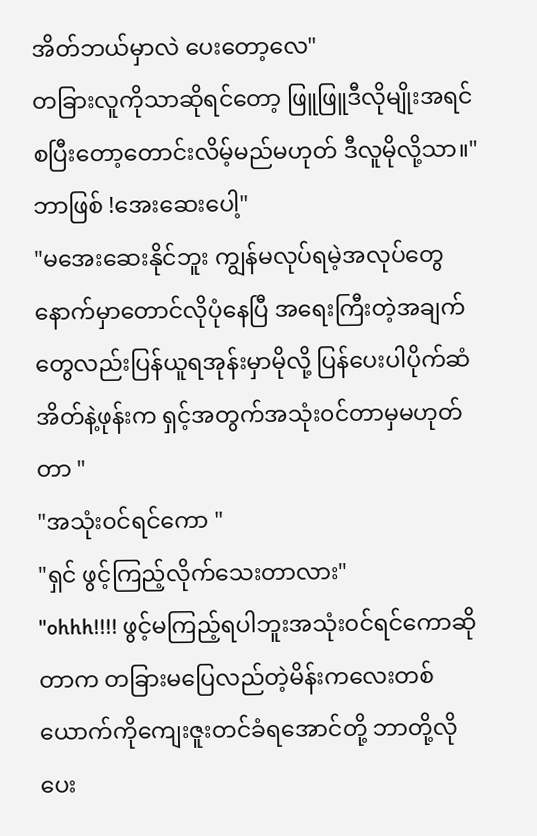အိတ်ဘယ်မှာလဲ ပေးတော့လေ"
တခြားလူကိုသာဆိုရင်တော့ ဖြူဖြူဒီလိုမျိုးအရင်စပြီးတော့တောင်းလိမ့်မည်မဟုတ် ဒီလူမိုလို့သာ။"ဘာဖြစ် !အေးဆေးပေါ့"
"မအေးဆေးနိုင်ဘူး ကျွန်မလုပ်ရမဲ့အလုပ်တွေ နောက်မှာတောင်လိုပုံနေပြီ အရေးကြီးတဲ့အချက်တွေလည်းပြန်ယူရအုန်းမှာမိုလို့ ပြန်ပေးပါပိုက်ဆံအိတ်နဲ့ဖုန်းက ရှင့်အတွက်အသုံး၀င်တာမှမဟုတ်တာ "
"အသုံး၀င်ရင်ကော "
"ရှင် ဖွင့်ကြည့်လိုက်သေးတာလား"
"ohhh!!!! ဖွင့်မကြည့်ရပါဘူးအသုံး၀င်ရင်ကောဆိုတာက တခြားမပြေလည်တဲ့မိန်းကလေးတစ်ယောက်ကိုကျေးဇူးတင်ခံရအောင်တို့ ဘာတို့လို ပေး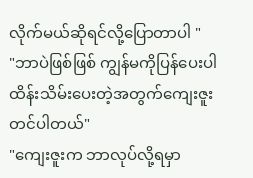လိုက်မယ်ဆိုရင်လို့ပြောတာပါ "
"ဘာပဲဖြစ်ဖြစ် ကျွန်မကိုပြန်ပေးပါ ထိန်းသိမ်းပေးတဲ့အတွက်ကျေးဇူးတင်ပါတယ်"
"ကျေးဇူးက ဘာလုပ်လို့ရမှာ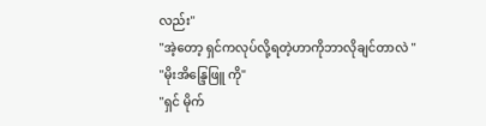လည်း"
"အဲ့တော့ ရှင်ကလုပ်လို့ရတဲ့ဟာကိုဘာလိုချင်တာလဲ "
"မိုးအိန္ဒြေဖြူ ကို"
"ရှင် မိုက်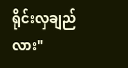ရိုင်းလှချည်လား"